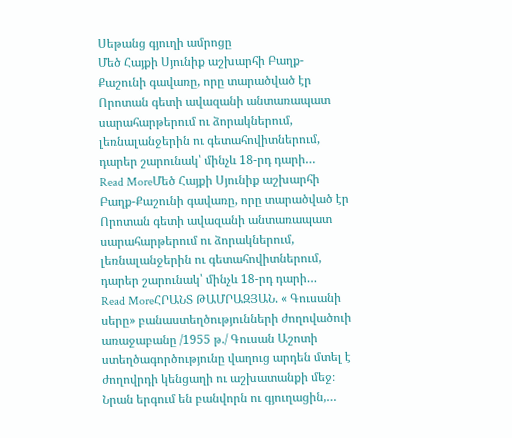Սեթանց գյուղի ամրոցը
Մեծ Հայքի Սյունիք աշխարհի Բաղք-Քաշունի գավառը, որը տարածված էր Որոտան գետի ավազանի անտառապատ սարահարթերում ու ձորակներում, լեռնալանջերին ու գետահովիտներում, դարեր շարունակ՝ մինչև 18-րդ դարի…
Read MoreՄեծ Հայքի Սյունիք աշխարհի Բաղք-Քաշունի գավառը, որը տարածված էր Որոտան գետի ավազանի անտառապատ սարահարթերում ու ձորակներում, լեռնալանջերին ու գետահովիտներում, դարեր շարունակ՝ մինչև 18-րդ դարի…
Read MoreՀՐԱՆՏ ԹԱՄՐԱԶՅԱՆ. « Գուսանի սերը» բանաստեղծությունների ժողովածուի առաջաբանը /1955 թ./ Գուսան Աշոտի ստեղծագործությունը վաղուց արդեն մտել է ժողովրդի կենցաղի ու աշխատանքի մեջ։ Նրան երգում են բանվորն ու գյուղացին,…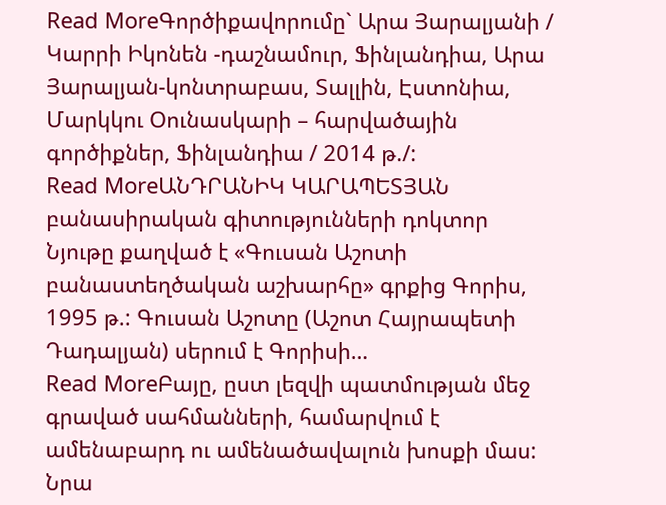Read MoreԳործիքավորումը` Արա Յարալյանի / Կարրի Իկոնեն -դաշնամուր, Ֆինլանդիա, Արա Յարալյան-կոնտրաբաս, Տալլին, Էստոնիա, Մարկկու Օունասկարի – հարվածային գործիքներ, Ֆինլանդիա / 2014 թ./:
Read MoreԱՆԴՐԱՆԻԿ ԿԱՐԱՊԵՏՅԱՆ բանասիրական գիտությունների դոկտոր Նյութը քաղված է «Գուսան Աշոտի բանաստեղծական աշխարհը» գրքից Գորիս, 1995 թ.: Գուսան Աշոտը (Աշոտ Հայրապետի Դադալյան) սերում է Գորիսի…
Read MoreԲայը, ըստ լեզվի պատմության մեջ գրաված սահմանների, համարվում է ամենաբարդ ու ամենածավալուն խոսքի մաս: Նրա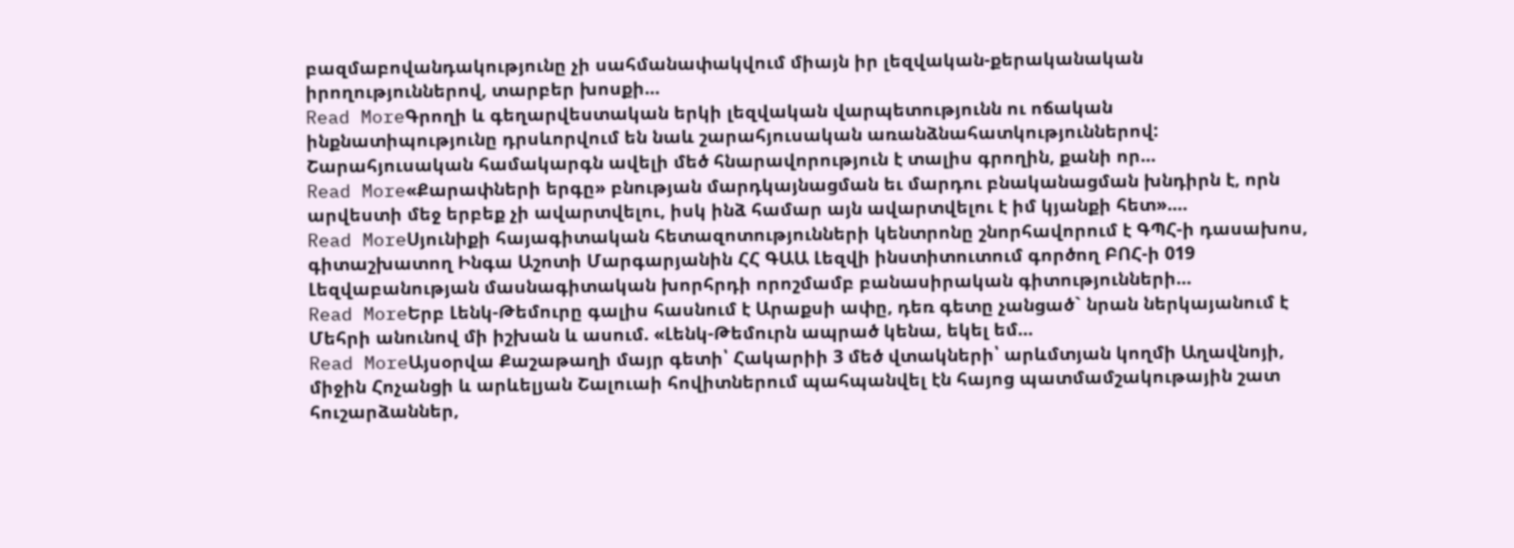բազմաբովանդակությունը չի սահմանափակվում միայն իր լեզվական-քերականական իրողություններով, տարբեր խոսքի…
Read MoreԳրողի և գեղարվեստական երկի լեզվական վարպետությունն ու ոճական ինքնատիպությունը դրսևորվում են նաև շարահյուսական առանձնահատկություններով: Շարահյուսական համակարգն ավելի մեծ հնարավորություն է տալիս գրողին, քանի որ…
Read More«Քարափների երգը» բնության մարդկայնացման եւ մարդու բնականացման խնդիրն է, որն արվեստի մեջ երբեք չի ավարտվելու, իսկ ինձ համար այն ավարտվելու է իմ կյանքի հետ».…
Read MoreՍյունիքի հայագիտական հետազոտությունների կենտրոնը շնորհավորում է ԳՊՀ-ի դասախոս, գիտաշխատող Ինգա Աշոտի Մարգարյանին ՀՀ ԳԱԱ Լեզվի ինստիտուտում գործող ԲՈՀ-ի 019 Լեզվաբանության մասնագիտական խորհրդի որոշմամբ բանասիրական գիտությունների…
Read MoreԵրբ Լենկ-Թեմուրը գալիս հասնում է Արաքսի ափը, դեռ գետը չանցած` նրան ներկայանում է Մեհրի անունով մի իշխան և ասում. «Լենկ-Թեմուրն ապրած կենա, եկել եմ…
Read MoreԱյսօրվա Քաշաթաղի մայր գետի՝ Հակարիի 3 մեծ վտակների՝ արևմտյան կողմի Աղավնոյի, միջին Հոչանցի և արևելյան Շալուաի հովիտներում պահպանվել էն հայոց պատմամշակութային շատ հուշարձաններ,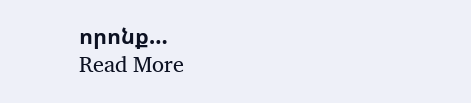որոնք…
Read More